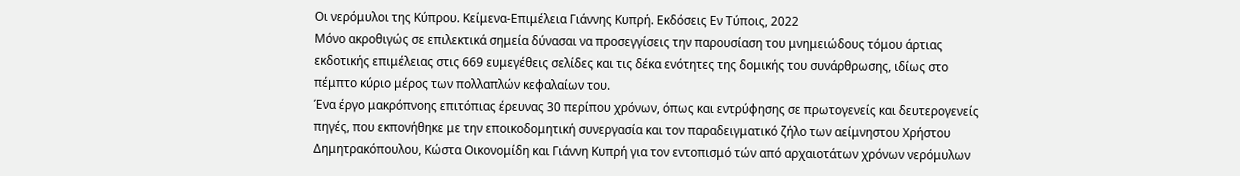Οι νερόμυλοι της Κύπρου. Κείμενα-Επιμέλεια Γιάννης Κυπρή. Εκδόσεις Εν Τύποις, 2022
Μόνο ακροθιγώς σε επιλεκτικά σημεία δύνασαι να προσεγγίσεις την παρουσίαση του μνημειώδους τόμου άρτιας εκδοτικής επιμέλειας στις 669 ευμεγέθεις σελίδες και τις δέκα ενότητες της δομικής του συνάρθρωσης, ιδίως στο πέμπτο κύριο μέρος των πολλαπλών κεφαλαίων του.
Ένα έργο μακρόπνοης επιτόπιας έρευνας 30 περίπου χρόνων, όπως και εντρύφησης σε πρωτογενείς και δευτερογενείς πηγές, που εκπονήθηκε με την εποικοδομητική συνεργασία και τον παραδειγματικό ζήλο των αείμνηστου Χρήστου Δημητρακόπουλου, Κώστα Οικονομίδη και Γιάννη Κυπρή για τον εντοπισμό τών από αρχαιοτάτων χρόνων νερόμυλων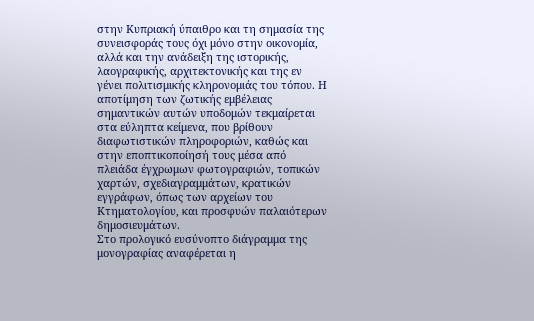στην Κυπριακή ύπαιθρο και τη σημασία της συνεισφοράς τους όχι μόνο στην οικονομία, αλλά και την ανάδειξη της ιστορικής, λαογραφικής, αρχιτεκτονικής και της εν γένει πολιτισμικής κληρονομιάς του τόπου. Η αποτίμηση των ζωτικής εμβέλειας σημαντικών αυτών υποδομών τεκμαίρεται στα εύληπτα κείμενα, που βρίθουν διαφωτιστικών πληροφοριών, καθώς και στην εποπτικοποίησή τους μέσα από πλειάδα έγχρωμων φωτογραφιών, τοπικών χαρτών, σχεδιαγραμμάτων, κρατικών εγγράφων, όπως των αρχείων του Κτηματολογίου, και προσφυών παλαιότερων δημοσιευμάτων.
Στο προλογικό ευσύνοπτο διάγραμμα της μονογραφίας αναφέρεται η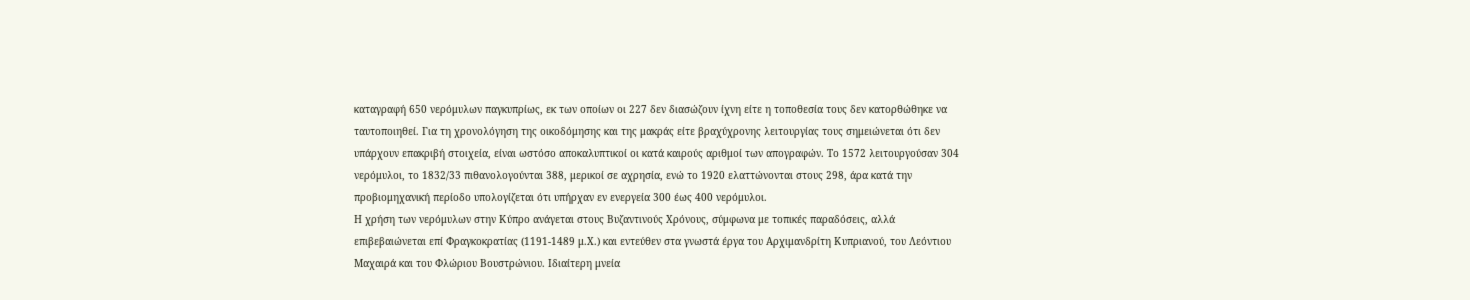καταγραφή 650 νερόμυλων παγκυπρίως, εκ των οποίων οι 227 δεν διασώζουν ίχνη είτε η τοποθεσία τους δεν κατορθώθηκε να ταυτοποιηθεί. Για τη χρονολόγηση της οικοδόμησης και της μακράς είτε βραχύχρονης λειτουργίας τους σημειώνεται ότι δεν υπάρχουν επακριβή στοιχεία, είναι ωστόσο αποκαλυπτικοί οι κατά καιρούς αριθμοί των απογραφών. Το 1572 λειτουργούσαν 304 νερόμυλοι, το 1832/33 πιθανολογούνται 388, μερικοί σε αχρησία, ενώ το 1920 ελαττώνονται στους 298, άρα κατά την προβιομηχανική περίοδο υπολογίζεται ότι υπήρχαν εν ενεργεία 300 έως 400 νερόμυλοι.
Η χρήση των νερόμυλων στην Κύπρο ανάγεται στους Βυζαντινούς Χρόνους, σύμφωνα με τοπικές παραδόσεις, αλλά επιβεβαιώνεται επί Φραγκοκρατίας (1191-1489 μ.Χ.) και εντεύθεν στα γνωστά έργα του Αρχιμανδρίτη Κυπριανού, του Λεόντιου Μαχαιρά και του Φλώριου Βουστρώνιου. Ιδιαίτερη μνεία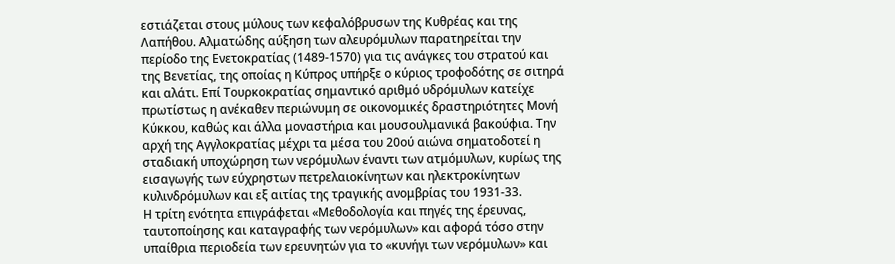εστιάζεται στους μύλους των κεφαλόβρυσων της Κυθρέας και της Λαπήθου. Αλματώδης αύξηση των αλευρόμυλων παρατηρείται την περίοδο της Ενετοκρατίας (1489-1570) για τις ανάγκες του στρατού και της Βενετίας, της οποίας η Κύπρος υπήρξε ο κύριος τροφοδότης σε σιτηρά και αλάτι. Επί Τουρκοκρατίας σημαντικό αριθμό υδρόμυλων κατείχε πρωτίστως η ανέκαθεν περιώνυμη σε οικονομικές δραστηριότητες Μονή Κύκκου, καθώς και άλλα μοναστήρια και μουσουλμανικά βακούφια. Την αρχή της Αγγλοκρατίας μέχρι τα μέσα του 20ού αιώνα σηματοδοτεί η σταδιακή υποχώρηση των νερόμυλων έναντι των ατμόμυλων, κυρίως της εισαγωγής των εύχρηστων πετρελαιοκίνητων και ηλεκτροκίνητων κυλινδρόμυλων και εξ αιτίας της τραγικής ανομβρίας του 1931-33.
Η τρίτη ενότητα επιγράφεται «Μεθοδολογία και πηγές της έρευνας, ταυτοποίησης και καταγραφής των νερόμυλων» και αφορά τόσο στην υπαίθρια περιοδεία των ερευνητών για το «κυνήγι των νερόμυλων» και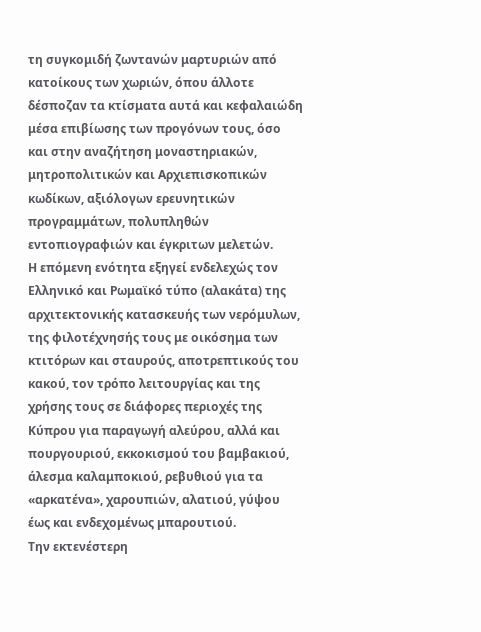τη συγκομιδή ζωντανών μαρτυριών από κατοίκους των χωριών, όπου άλλοτε δέσποζαν τα κτίσματα αυτά και κεφαλαιώδη μέσα επιβίωσης των προγόνων τους, όσο και στην αναζήτηση μοναστηριακών, μητροπολιτικών και Αρχιεπισκοπικών κωδίκων, αξιόλογων ερευνητικών προγραμμάτων, πολυπληθών εντοπιογραφιών και έγκριτων μελετών.
Η επόμενη ενότητα εξηγεί ενδελεχώς τον Ελληνικό και Ρωμαϊκό τύπο (αλακάτα) της αρχιτεκτονικής κατασκευής των νερόμυλων, της φιλοτέχνησής τους με οικόσημα των κτιτόρων και σταυρούς, αποτρεπτικούς του κακού, τον τρόπο λειτουργίας και της χρήσης τους σε διάφορες περιοχές της Κύπρου για παραγωγή αλεύρου, αλλά και πουργουριού, εκκοκισμού του βαμβακιού, άλεσμα καλαμποκιού, ρεβυθιού για τα «αρκατένα», χαρουπιών, αλατιού, γύψου έως και ενδεχομένως μπαρουτιού.
Την εκτενέστερη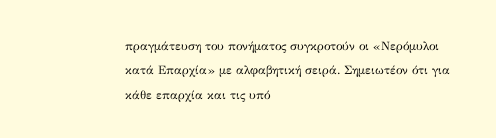πραγμάτευση του πονήματος συγκροτούν οι «Νερόμυλοι κατά Επαρχία» με αλφαβητική σειρά. Σημειωτέον ότι για κάθε επαρχία και τις υπό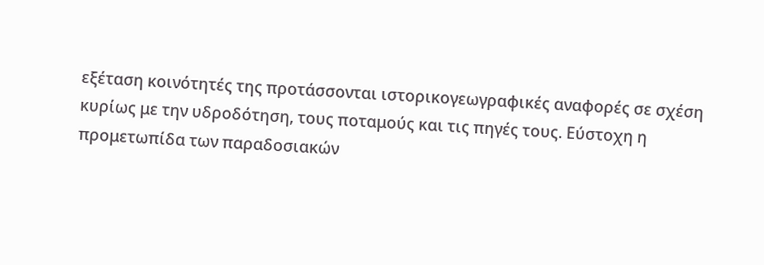εξέταση κοινότητές της προτάσσονται ιστορικογεωγραφικές αναφορές σε σχέση κυρίως με την υδροδότηση, τους ποταμούς και τις πηγές τους. Εύστοχη η προμετωπίδα των παραδοσιακών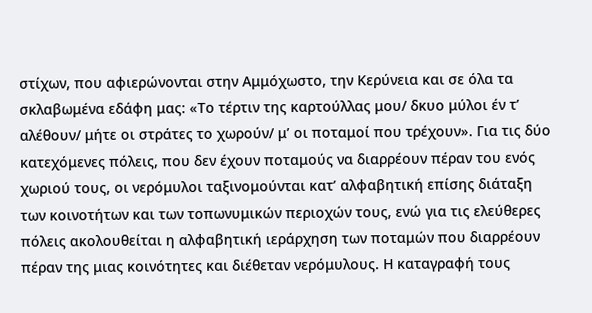στίχων, που αφιερώνονται στην Αμμόχωστο, την Κερύνεια και σε όλα τα σκλαβωμένα εδάφη μας: «Το τέρτιν της καρτούλλας μου/ δκυο μύλοι έν τ’ αλέθουν/ μήτε οι στράτες το χωρούν/ μ’ οι ποταμοί που τρέχουν». Για τις δύο κατεχόμενες πόλεις, που δεν έχουν ποταμούς να διαρρέουν πέραν του ενός χωριού τους, οι νερόμυλοι ταξινομούνται κατ’ αλφαβητική επίσης διάταξη των κοινοτήτων και των τοπωνυμικών περιοχών τους, ενώ για τις ελεύθερες πόλεις ακολουθείται η αλφαβητική ιεράρχηση των ποταμών που διαρρέουν πέραν της μιας κοινότητες και διέθεταν νερόμυλους. Η καταγραφή τους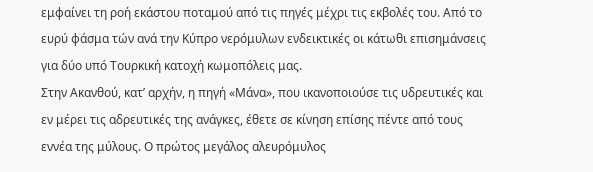εμφαίνει τη ροή εκάστου ποταμού από τις πηγές μέχρι τις εκβολές του. Από το ευρύ φάσμα τών ανά την Κύπρο νερόμυλων ενδεικτικές οι κάτωθι επισημάνσεις για δύο υπό Τουρκική κατοχή κωμοπόλεις μας.
Στην Ακανθού, κατ’ αρχήν, η πηγή «Μάνα», που ικανοποιούσε τις υδρευτικές και εν μέρει τις αδρευτικές της ανάγκες, έθετε σε κίνηση επίσης πέντε από τους εννέα της μύλους. Ο πρώτος μεγάλος αλευρόμυλος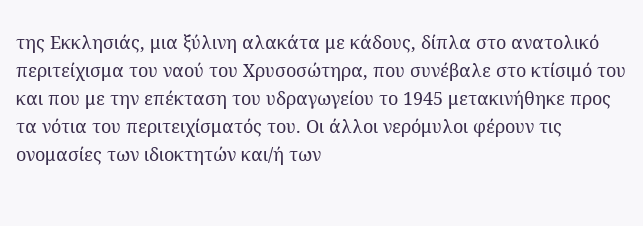της Εκκλησιάς, μια ξύλινη αλακάτα με κάδους, δίπλα στο ανατολικό περιτείχισμα του ναού του Χρυσοσώτηρα, που συνέβαλε στο κτίσιμό του και που με την επέκταση του υδραγωγείου το 1945 μετακινήθηκε προς τα νότια του περιτειχίσματός του. Οι άλλοι νερόμυλοι φέρουν τις ονομασίες των ιδιοκτητών και/ή των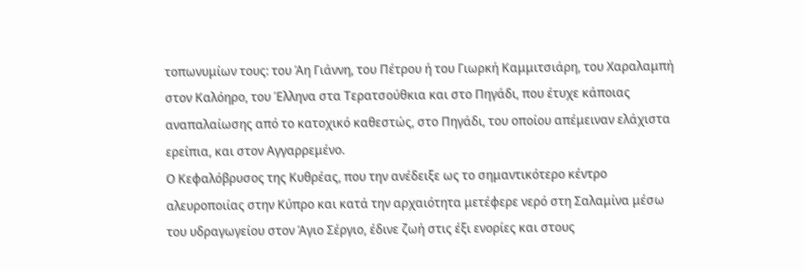τοπωνυμίων τους: του Άη Γιάννη, του Πέτρου ή του Γιωρκή Καμμιτσιάρη, του Χαραλαμπή στον Καλόηρο, του Έλληνα στα Τερατσούθκια και στο Πηγάδι, που έτυχε κάποιας αναπαλαίωσης από το κατοχικό καθεστώς, στο Πηγάδι, του οποίου απέμειναν ελάχιστα ερείπια, και στον Αγγαρρεμένο.
Ο Κεφαλόβρυσος της Κυθρέας, που την ανέδειξε ως το σημαντικότερο κέντρο αλευροποιίας στην Κύπρο και κατά την αρχαιότητα μετέφερε νερό στη Σαλαμίνα μέσω του υδραγωγείου στον Άγιο Σέργιο, έδινε ζωή στις έξι ενορίες και στους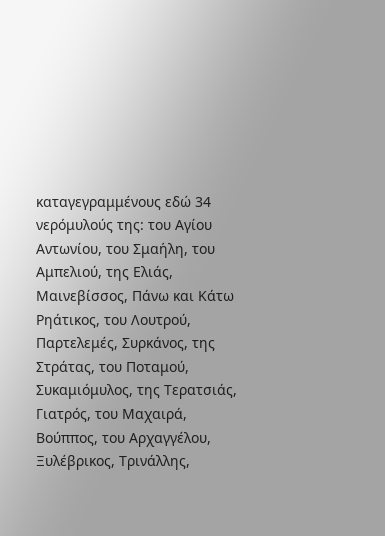καταγεγραμμένους εδώ 34 νερόμυλούς της: του Αγίου Αντωνίου, του Σμαήλη, του Αμπελιού, της Ελιάς, Μαινεβίσσος, Πάνω και Κάτω Ρηάτικος, του Λουτρού, Παρτελεμές, Συρκάνος, της Στράτας, του Ποταμού, Συκαμιόμυλος, της Τερατσιάς, Γιατρός, του Μαχαιρά, Βούππος, του Αρχαγγέλου, Ξυλέβρικος, Τρινάλλης,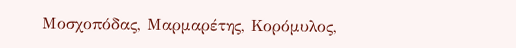Μοσχοπόδας, Μαρμαρέτης, Κορόμυλος,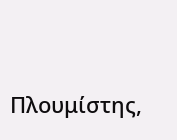Πλουμίστης,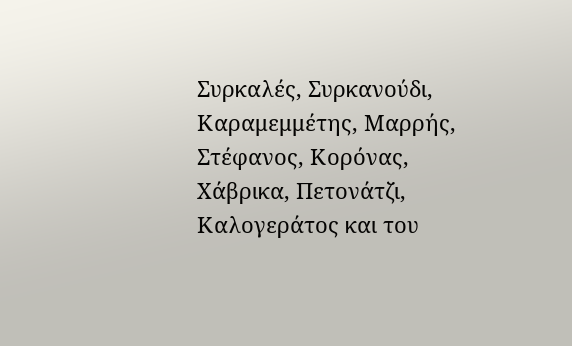Συρκαλές, Συρκανούδι, Καραμεμμέτης, Μαρρής, Στέφανος, Κορόνας, Χάβρικα, Πετονάτζι, Καλογεράτος και του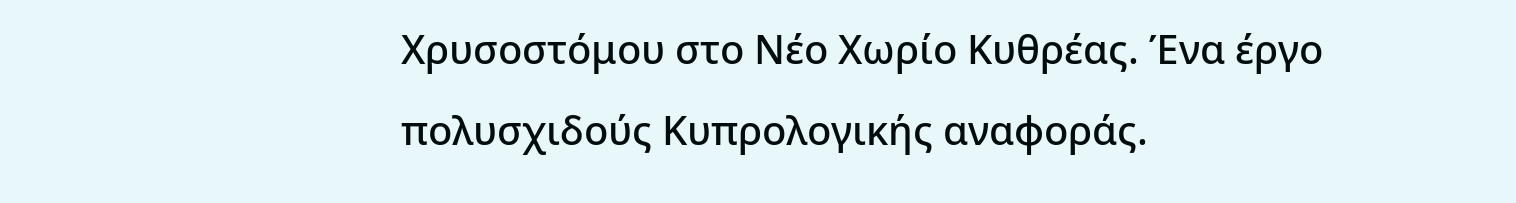Χρυσοστόμου στο Νέο Χωρίο Κυθρέας. Ένα έργο πολυσχιδούς Κυπρολογικής αναφοράς.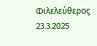Φιλελεύθερος 23.3.2025